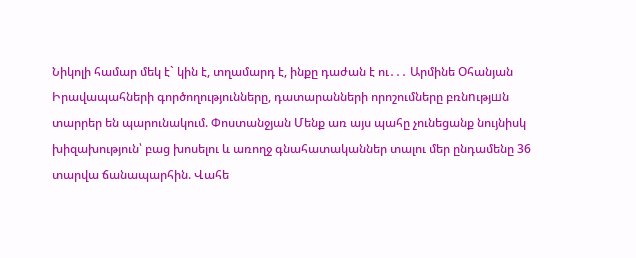Նիկոլի համար մեկ է` կին է, տղամարդ է, ինքը դաժան է ու․․․ Արմինե Օհանյան Իրավապահների գործողությունները, դատարանների որոշումները բռնnւթյшն տարրեր են պարունակում. Փոստանջյան Մենք առ այս պահը չունեցանք նույնիսկ խիզախություն՝ բաց խոսելու և առողջ գնահատականներ տալու մեր ընդամենը 36 տարվա ճանապարհին. Վահե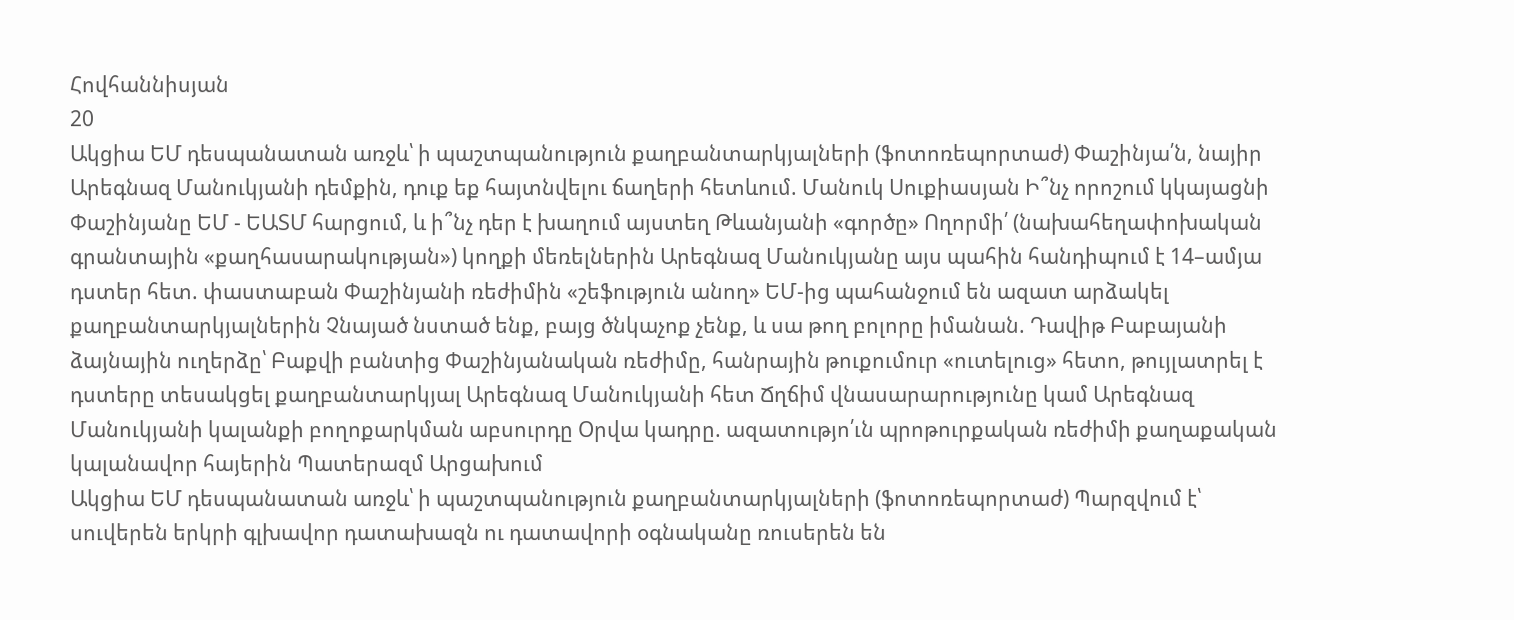Հովհաննիսյան
20
Ակցիա ԵՄ դեսպանատան առջև՝ ի պաշտպանություն քաղբանտարկյալների (ֆոտոռեպորտաժ) Փաշինյա՛ն, նայիր Արեգնազ Մանուկյանի դեմքին, դուք եք հայտնվելու ճաղերի հետևում. Մանուկ Սուքիասյան Ի՞նչ որոշում կկայացնի Փաշինյանը ԵՄ - ԵԱՏՄ հարցում, և ի՞նչ դեր է խաղում այստեղ Թևանյանի «գործը» Ողորմի՛ (նախահեղափոխական գրանտային «քաղհասարակության») կողքի մեռելներին Արեգնազ Մանուկյանը այս պահին հանդիպում է 14–ամյա դստեր հետ. փաստաբան Փաշինյանի ռեժիմին «շեֆություն անող» ԵՄ-ից պահանջում են ազատ արձակել քաղբանտարկյալներին Չնայած նստած ենք, բայց ծնկաչոք չենք, և սա թող բոլորը իմանան. Դավիթ Բաբայանի ձայնային ուղերձը՝ Բաքվի բանտից Փաշինյանական ռեժիմը, հանրային թուքումուր «ուտելուց» հետո, թույլատրել է դստերը տեսակցել քաղբանտարկյալ Արեգնազ Մանուկյանի հետ Ճղճիմ վնասարարությունը կամ Արեգնազ Մանուկյանի կալանքի բողոքարկման աբսուրդը Օրվա կադրը. ազատությո՛ւն պրոթուրքական ռեժիմի քաղաքական կալանավոր հայերին Պատերազմ Արցախում
Ակցիա ԵՄ դեսպանատան առջև՝ ի պաշտպանություն քաղբանտարկյալների (ֆոտոռեպորտաժ) Պարզվում է՝ սուվերեն երկրի գլխավոր դատախազն ու դատավորի օգնականը ռուսերեն են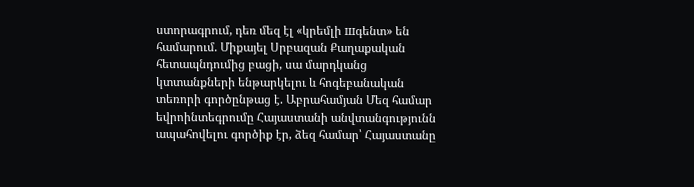ստորագրում, դեռ մեզ էլ «կրեմլի шգենտ» են համարում. Միքայել Սրբազան Քաղաքական հետապնդումից բացի, սա մարդկանց կտտանքների ենթարկելու և հոգեբանական տեռորի գործընթաց է. Աբրահամյան Մեզ համար եվրոինտեգրումը Հայաստանի անվտանգությունն ապահովելու գործիք էր, ձեզ համար՝ Հայաստանը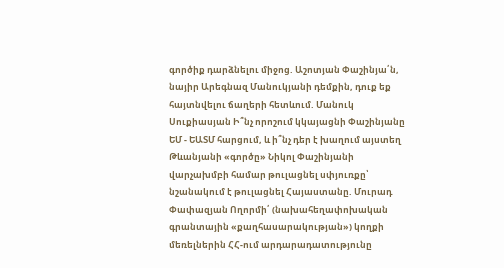գործիք դարձնելու միջոց. Աշոտյան Փաշինյա՛ն, նայիր Արեգնազ Մանուկյանի դեմքին, դուք եք հայտնվելու ճաղերի հետևում. Մանուկ Սուքիասյան Ի՞նչ որոշում կկայացնի Փաշինյանը ԵՄ - ԵԱՏՄ հարցում, և ի՞նչ դեր է խաղում այստեղ Թևանյանի «գործը» Նիկոլ Փաշինյանի վարչախմբի համար թուլացնել սփյուռքը՝ նշանակում է թուլացնել Հայաստանը. Մուրադ Փափազյան Ողորմի՛ (նախահեղափոխական գրանտային «քաղհասարակության») կողքի մեռելներին ՀՀ-ում արդարադատությունը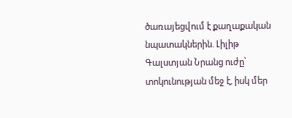ծառայեցվում է քաղաքական նպատակներին. Լիլիթ Գալստյան Նրանց ուժը՝ տոկունության մեջ է, իսկ մեր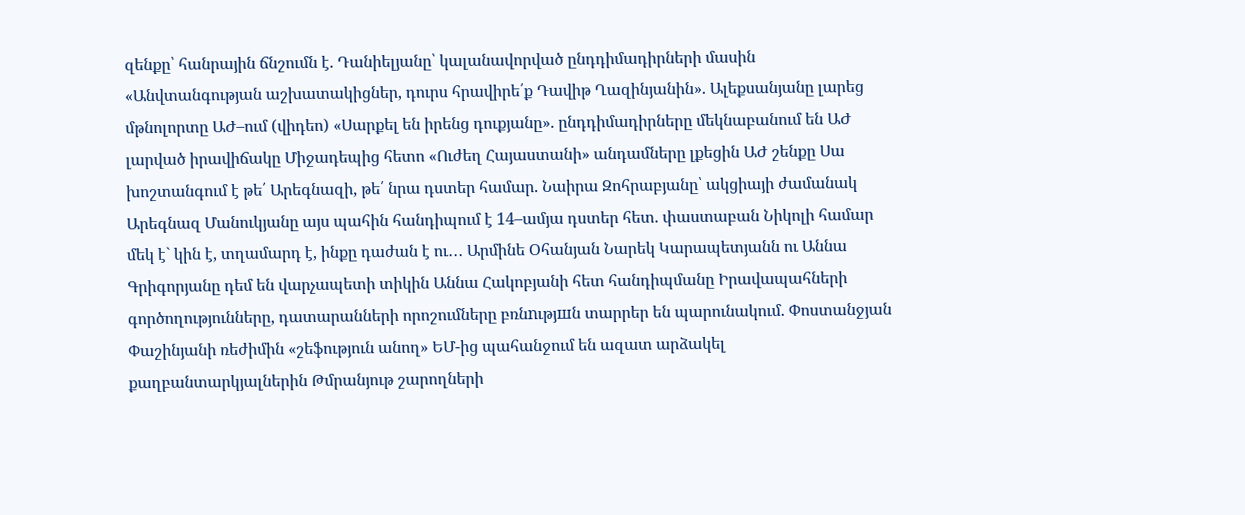զենքը՝ հանրային ճնշումն է. Դանիելյանը՝ կալանավորված ընդդիմադիրների մասին «Անվտանգության աշխատակիցներ, դուրս հրավիրե՛ք Դավիթ Ղազինյանին». Ալեքսանյանը լարեց մթնոլորտը ԱԺ–ում (վիդեո) «Սարքել են իրենց դուքյանը». ընդդիմադիրները մեկնաբանում են ԱԺ լարված իրավիճակը Միջադեպից հետո «Ուժեղ Հայաստանի» անդամները լքեցին ԱԺ շենքը Սա խոշտանգում է թե՛ Արեգնազի, թե՛ նրա դստեր համար. Նաիրա Զոհրաբյանը՝ ակցիայի ժամանակ Արեգնազ Մանուկյանը այս պահին հանդիպում է 14–ամյա դստեր հետ. փաստաբան Նիկոլի համար մեկ է` կին է, տղամարդ է, ինքը դաժան է ու․․․ Արմինե Օհանյան Նարեկ Կարապետյանն ու Աննա Գրիգորյանը դեմ են վարչապետի տիկին Աննա Հակոբյանի հետ հանդիպմանը Իրավապահների գործողությունները, դատարանների որոշումները բռնnւթյшն տարրեր են պարունակում. Փոստանջյան Փաշինյանի ռեժիմին «շեֆություն անող» ԵՄ-ից պահանջում են ազատ արձակել քաղբանտարկյալներին Թմրանյութ շարողների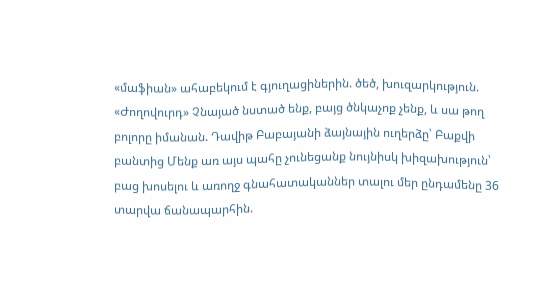«մաֆիան» ահաբեկում է գյուղացիներին. ծեծ, խուզարկություն. «Ժողովուրդ» Չնայած նստած ենք, բայց ծնկաչոք չենք, և սա թող բոլորը իմանան. Դավիթ Բաբայանի ձայնային ուղերձը՝ Բաքվի բանտից Մենք առ այս պահը չունեցանք նույնիսկ խիզախություն՝ բաց խոսելու և առողջ գնահատականներ տալու մեր ընդամենը 36 տարվա ճանապարհին.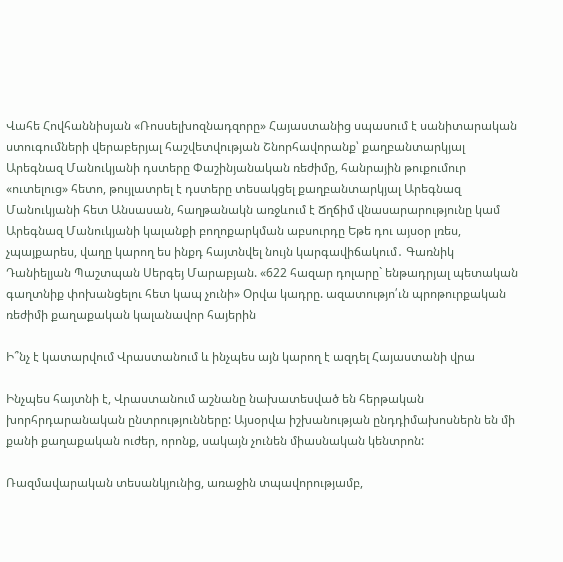Վահե Հովհաննիսյան «Ռոսսելխոզնադզորը» Հայաստանից սպասում է սանիտարական ստուգումների վերաբերյալ հաշվետվության Շնորհավորանք՝ քաղբանտարկյալ Արեգնազ Մանուկյանի դստերը Փաշինյանական ռեժիմը, հանրային թուքումուր «ուտելուց» հետո, թույլատրել է դստերը տեսակցել քաղբանտարկյալ Արեգնազ Մանուկյանի հետ Անսասան, հաղթանակն առջևում է Ճղճիմ վնասարարությունը կամ Արեգնազ Մանուկյանի կալանքի բողոքարկման աբսուրդը Եթե դու այսօր լռես, չպայքարես, վաղը կարող ես ինքդ հայտնվել նույն կարգավիճակում․ Գառնիկ Դանիելյան Պաշտպան Սերգեյ Մարաբյան. «622 հազար դոլարը` ենթադրյալ պետական գաղտնիք փոխանցելու հետ կապ չունի» Օրվա կադրը. ազատությո՛ւն պրոթուրքական ռեժիմի քաղաքական կալանավոր հայերին

Ի՞նչ է կատարվում Վրաստանում և ինչպես այն կարող է ազդել Հայաստանի վրա

Ինչպես հայտնի է, Վրաստանում աշնանը նախատեսված են հերթական խորհրդարանական ընտրությունները: Այսօրվա իշխանության ընդդիմախոսներն են մի քանի քաղաքական ուժեր, որոնք, սակայն չունեն միասնական կենտրոն:

Ռազմավարական տեսանկյունից, առաջին տպավորությամբ,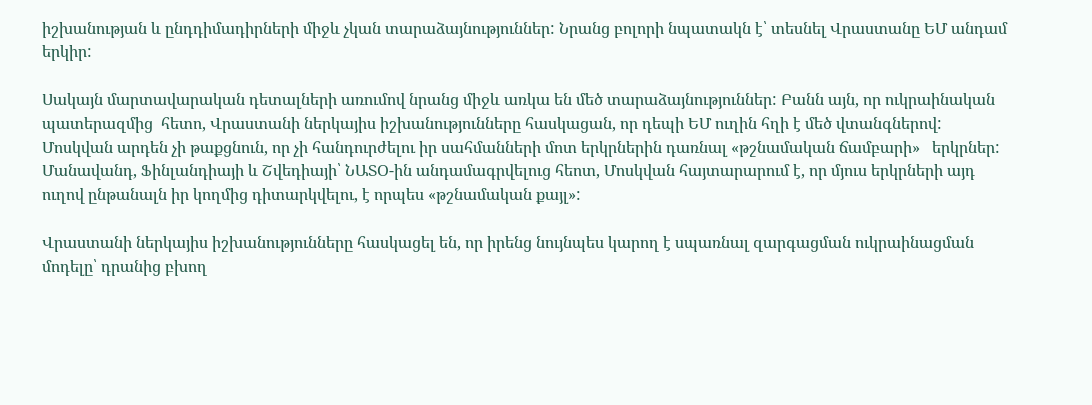իշխանության և ընդդիմադիրների միջև չկան տարաձայնություններ: Նրանց բոլորի նպատակն է՝ տեսնել Վրաստանը ԵՄ անդամ երկիր:

Սակայն մարտավարական դետալների առումով նրանց միջև առկա են մեծ տարաձայնություններ: Բանն այն, որ ուկրաինական պատերազմից  հետո, Վրաստանի ներկայիս իշխանությունները հասկացան, որ դեպի ԵՄ ուղին հղի է մեծ վտանգներով: Մոսկվան արդեն չի թաքցնուն, որ չի հանդուրժելու իր սահմանների մոտ երկրներին դառնալ «թշնամական ճամբարի»   երկրներ: Մանավանդ, Ֆինլանդիայի և Շվեդիայի՝ ՆԱՏՕ-ին անդամագրվելուց հեոտ, Մոսկվան հայտարարում է, որ մյուս երկրների այդ ուղով ընթանալն իր կողմից դիտարկվելու, է որպես «թշնամական քայլ»:

Վրաստանի ներկայիս իշխանությունները հասկացել են, որ իրենց նույնպես կարող է սպառնալ զարգացման ուկրաինացման մոդելը՝ դրանից բխող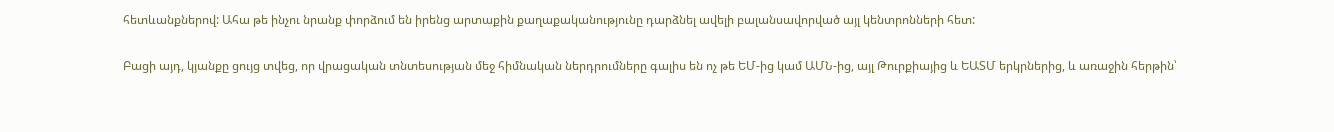հետևանքներով: Ահա թե ինչու նրանք փորձում են իրենց արտաքին քաղաքականությունը դարձնել ավելի բալանսավորված այլ կենտրոնների հետ:

Բացի այդ, կյանքը ցույց տվեց, որ վրացական տնտեսության մեջ հիմնական ներդրումները գալիս են ոչ թե ԵՄ-ից կամ ԱՄՆ-ից, այլ Թուրքիայից և ԵԱՏՄ երկրներից, և առաջին հերթին՝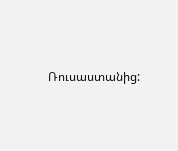Ռուսաստանից: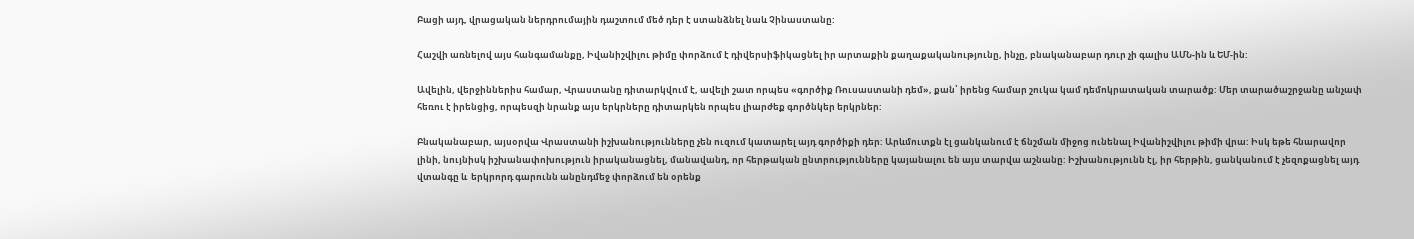Բացի այդ, վրացական ներդրումային դաշտում մեծ դեր է ստանձնել նաև Չինաստանը:

Հաշվի առնելով այս հանգամանքը, Իվանիշվիլու թիմը փորձում է դիվերսիֆիկացնել իր արտաքին քաղաքականությունը, ինչը, բնականաբար դուր չի գալիս ԱՄՆ-ին և ԵՄ-ին:

Ավելին, վերջիններիս համար, Վրաստանը դիտարկվում է, ավելի շատ որպես «գործիք Ռուսաստանի դեմ», քան՝ իրենց համար շուկա կամ դեմոկրատական տարածք: Մեր տարածաշրջանը անչափ հեռու է իրենցից, որպեսզի նրանք այս երկրները դիտարկեն որպես լիարժեք գործնկեր երկրներ:

Բնականաբար, այսօրվա Վրաստանի իշխանությունները չեն ուզում կատարել այդ գործիքի դեր: Արևմուտքն էլ ցանկանում է ճնշման միջոց ունենալ Իվանիշվիլու թիմի վրա: Իսկ եթե հնարավոր լինի, նույնիսկ իշխանափոխություն իրականացնել, մանավանդ, որ հերթական ընտրությունները կայանալու են այս տարվա աշնանը: Իշխանությունն էլ, իր հերթին, ցանկանում է չեզոքացնել այդ վտանգը և  երկրորդ գարունն անընդմեջ փորձում են օրենք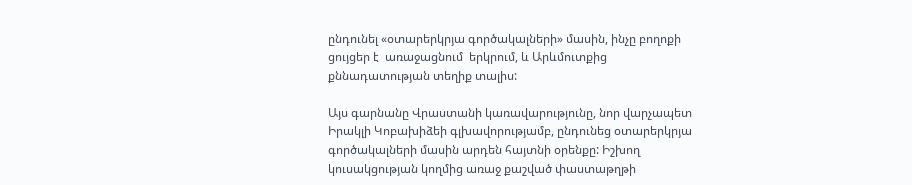ընդունել «օտարերկրյա գործակալների» մասին, ինչը բողոքի ցույցեր է  առաջացնում  երկրում, և Արևմուտքից քննադատության տեղիք տալիս:

Այս գարնանը Վրաստանի կառավարությունը, նոր վարչապետ Իրակլի Կոբախիձեի գլխավորությամբ, ընդունեց օտարերկրյա գործակալների մասին արդեն հայտնի օրենքը: Իշխող կուսակցության կողմից առաջ քաշված փաստաթղթի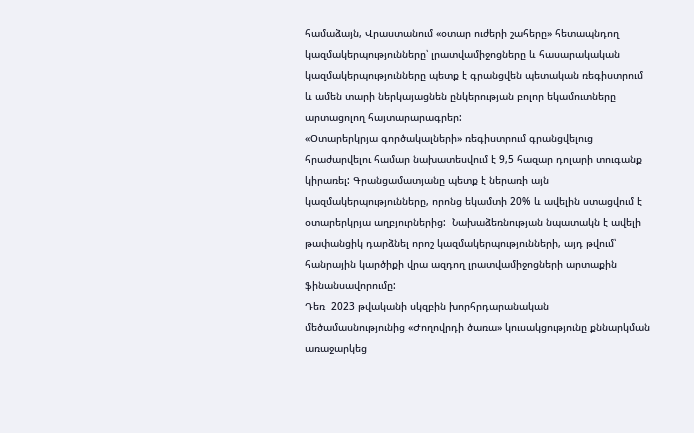համաձայն, Վրաստանում «օտար ուժերի շահերը» հետապնդող կազմակերպությունները՝ լրատվամիջոցները և հասարակական կազմակերպությունները պետք է գրանցվեն պետական ռեգիստրում և ամեն տարի ներկայացնեն ընկերության բոլոր եկամուտները արտացոլող հայտարարագրեր:
«Օտարերկրյա գործակալների» ռեգիստրում գրանցվելուց հրաժարվելու համար նախատեսվում է 9,5 հազար դոլարի տուգանք կիրառել: Գրանցամատյանը պետք է ներառի այն կազմակերպությունները, որոնց եկամտի 20% և ավելին ստացվում է օտարերկրյա աղբյուրներից:  Նախաձեռնության նպատակն է ավելի թափանցիկ դարձնել որոշ կազմակերպությունների, այդ թվում՝ հանրային կարծիքի վրա ազդող լրատվամիջոցների արտաքին ֆինանսավորումը:
Դեռ  2023 թվականի սկզբին խորհրդարանական մեծամասնությունից «Ժողովրդի ծառա» կուսակցությունը քննարկման առաջարկեց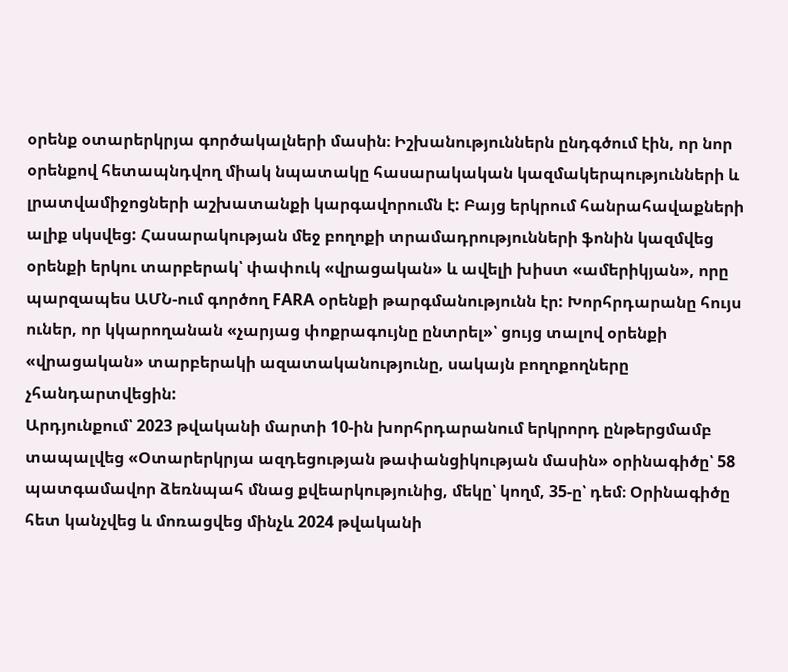օրենք օտարերկրյա գործակալների մասին։ Իշխանություններն ընդգծում էին, որ նոր օրենքով հետապնդվող միակ նպատակը հասարակական կազմակերպությունների և լրատվամիջոցների աշխատանքի կարգավորումն է: Բայց երկրում հանրահավաքների ալիք սկսվեց: Հասարակության մեջ բողոքի տրամադրությունների ֆոնին կազմվեց օրենքի երկու տարբերակ՝ փափուկ «վրացական» և ավելի խիստ «ամերիկյան», որը պարզապես ԱՄՆ-ում գործող FARA օրենքի թարգմանությունն էր: Խորհրդարանը հույս ուներ, որ կկարողանան «չարյաց փոքրագույնը ընտրել»՝ ցույց տալով օրենքի «վրացական» տարբերակի ազատականությունը, սակայն բողոքողները չհանդարտվեցին:
Արդյունքում՝ 2023 թվականի մարտի 10-ին խորհրդարանում երկրորդ ընթերցմամբ տապալվեց «Օտարերկրյա ազդեցության թափանցիկության մասին» օրինագիծը՝ 58 պատգամավոր ձեռնպահ մնաց քվեարկությունից, մեկը՝ կողմ, 35-ը՝ դեմ։ Օրինագիծը հետ կանչվեց և մոռացվեց մինչև 2024 թվականի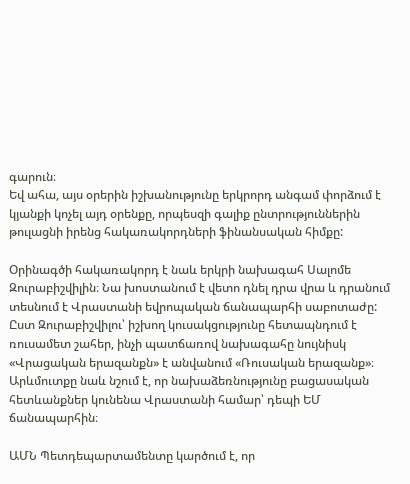գարուն։
Եվ ահա, այս օրերին իշխանությունը երկրորդ անգամ փորձում է կյանքի կոչել այդ օրենքը, որպեսզի գալիք ընտրություններին թուլացնի իրենց հակառակորդների ֆինանսական հիմքը:

Օրինագծի հակառակորդ է նաև երկրի նախագահ Սալոմե Զուրաբիշվիլին։ Նա խոստանում է վետո դնել դրա վրա և դրանում տեսնում է Վրաստանի եվրոպական ճանապարհի սաբոտաժը: Ըստ Զուրաբիշվիլու՝ իշխող կուսակցությունը հետապնդում է ռուսամետ շահեր, ինչի պատճառով նախագահը նույնիսկ «Վրացական երազանքն» է անվանում «Ռուսական երազանք»։ Արևմուտքը նաև նշում է, որ նախաձեռնությունը բացասական հետևանքներ կունենա Վրաստանի համար՝ դեպի ԵՄ ճանապարհին։

ԱՄՆ Պետդեպարտամենտը կարծում է, որ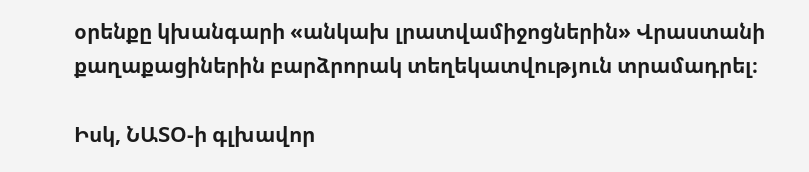օրենքը կխանգարի «անկախ լրատվամիջոցներին» Վրաստանի քաղաքացիներին բարձրորակ տեղեկատվություն տրամադրել։

Իսկ, ՆԱՏՕ-ի գլխավոր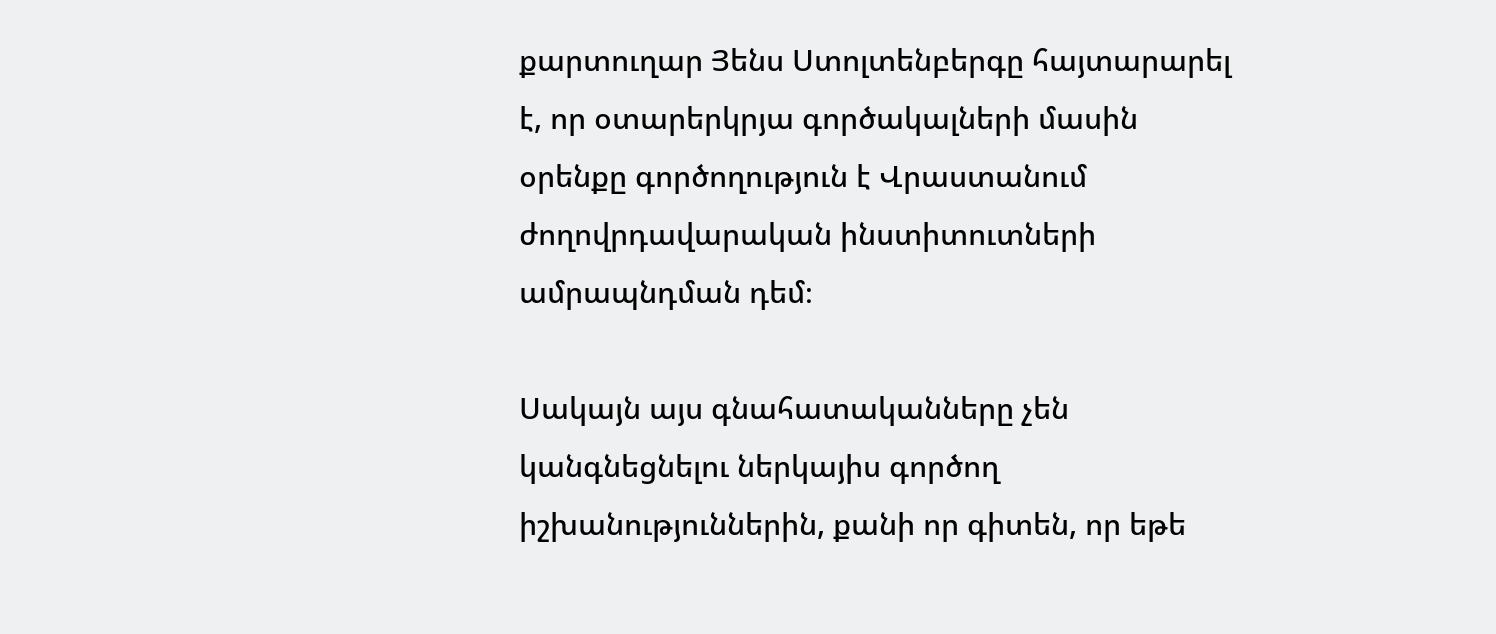քարտուղար Յենս Ստոլտենբերգը հայտարարել է, որ օտարերկրյա գործակալների մասին օրենքը գործողություն է Վրաստանում ժողովրդավարական ինստիտուտների ամրապնդման դեմ։

Սակայն այս գնահատականները չեն կանգնեցնելու ներկայիս գործող իշխանություններին, քանի որ գիտեն, որ եթե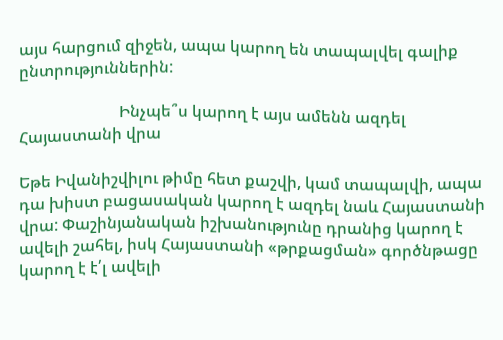այս հարցում զիջեն, ապա կարող են տապալվել գալիք ընտրություններին:

                         Ինչպե՞ս կարող է այս ամենն ազդել Հայաստանի վրա

Եթե Իվանիշվիլու թիմը հետ քաշվի, կամ տապալվի, ապա դա խիստ բացասական կարող է ազդել նաև Հայաստանի վրա: Փաշինյանական իշխանությունը դրանից կարող է ավելի շահել, իսկ Հայաստանի «թրքացման» գործնթացը կարող է է՛լ ավելի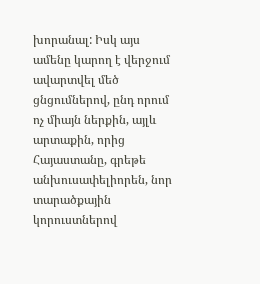խորանալ: Իսկ այս ամենը կարող է վերջում ավարտվել մեծ ցնցումներով, ընդ որում ոչ միայն ներքին, այլև արտաքին, որից Հայաստանը, գրեթե անխուսափելիորեն, նոր տարածքային կորուստներով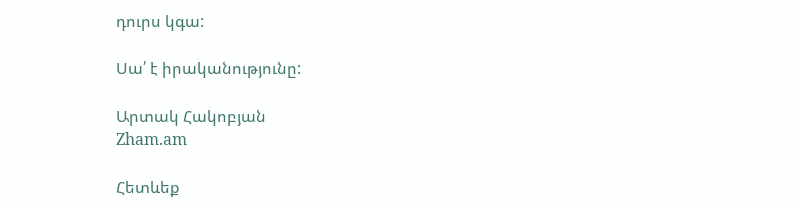դուրս կգա:

Սա՛ է իրականությունը:

Արտակ Հակոբյան
Zham.am

Հետևեք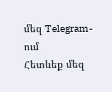մեզ Telegram-ում
Հետևեք մեզ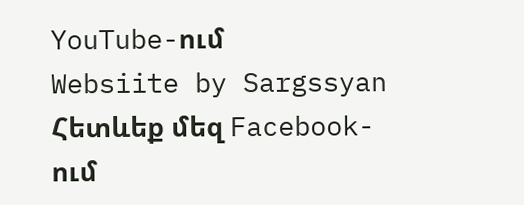YouTube-ում
Websiite by Sargssyan
Հետևեք մեզ Facebook-ում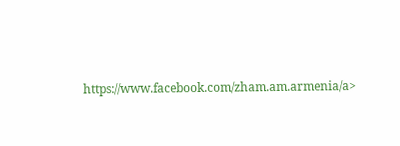https://www.facebook.com/zham.am.armenia/a>